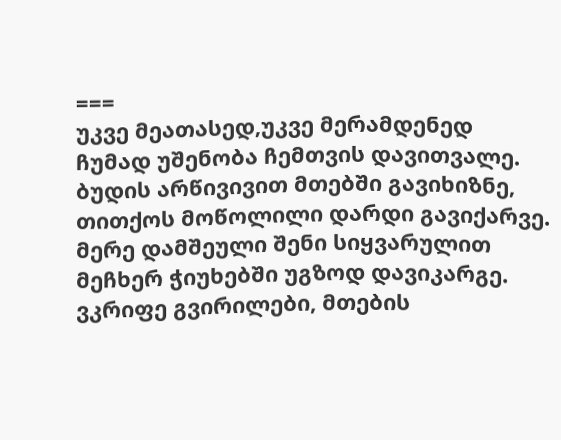===
უკვე მეათასედ,უკვე მერამდენედ
ჩუმად უშენობა ჩემთვის დავითვალე.
ბუდის არწივივით მთებში გავიხიზნე,
თითქოს მოწოლილი დარდი გავიქარვე.
მერე დამშეული შენი სიყვარულით
მეჩხერ ჭიუხებში უგზოდ დავიკარგე.
ვკრიფე გვირილები, მთების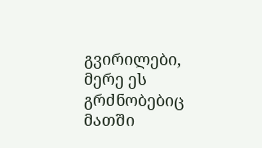გვირილები,
მერე ეს გრძნობებიც მათში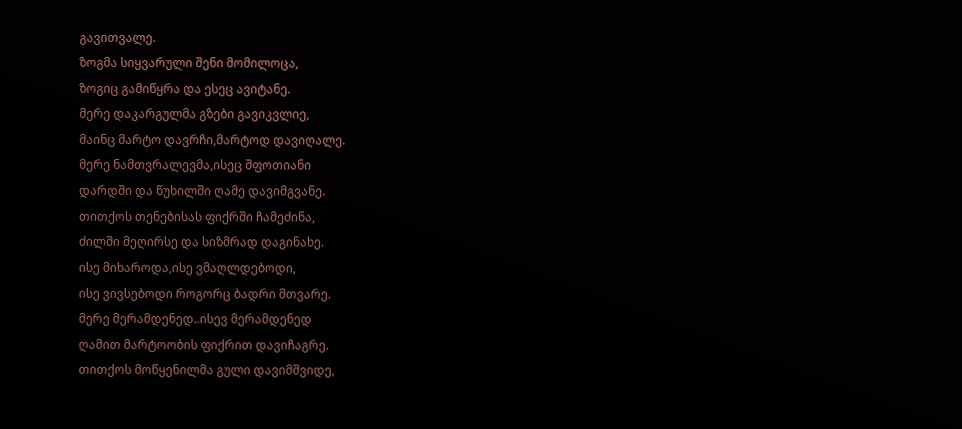გავითვალე.
ზოგმა სიყვარული შენი მომილოცა,
ზოგიც გამიწყრა და ესეც ავიტანე.
მერე დაკარგულმა გზები გავიკვლიე,
მაინც მარტო დავრჩი,მარტოდ დავიღალე.
მერე ნამთვრალევმა,ისეც შფოთიანი
დარდში და წუხილში ღამე დავიმგვანე.
თითქოს თენებისას ფიქრში ჩამეძინა,
ძილში მეღირსე და სიზმრად დაგინახე.
ისე მიხაროდა,ისე ვმაღლდებოდი,
ისე ვივსებოდი როგორც ბადრი მთვარე.
მერე მერამდენედ..ისევ მერამდენედ
ღამით მარტოობის ფიქრით დავიჩაგრე.
თითქოს მოწყენილმა გული დავიმშვიდე,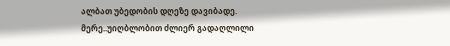ალბათ უბედობის დღეზე დავიბადე.
მერე..უიღბლობით ძლიერ გადაღლილი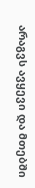არაგვს ავყევი და მთებში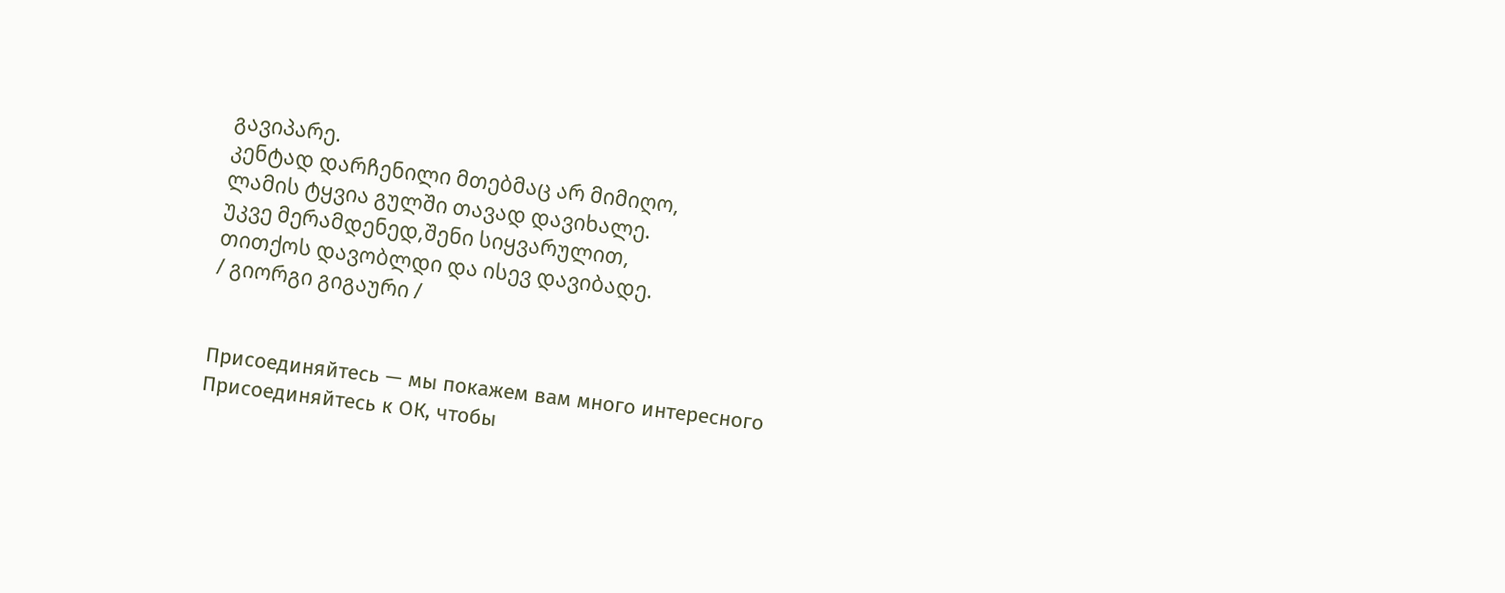გავიპარე.
კენტად დარჩენილი მთებმაც არ მიმიღო,
ლამის ტყვია გულში თავად დავიხალე.
უკვე მერამდენედ,შენი სიყვარულით,
თითქოს დავობლდი და ისევ დავიბადე.
/ გიორგი გიგაური /


Присоединяйтесь — мы покажем вам много интересного
Присоединяйтесь к ОК, чтобы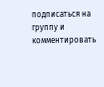подписаться на группу и комментировать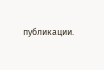публикации.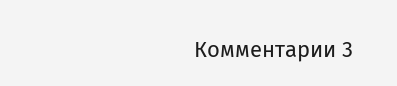Комментарии 3